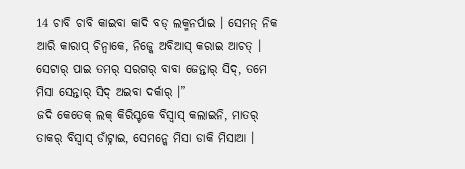14 ଚାବି ଚାବି କାଇବା କାଦି ବଡ୍ ଲକ୍ମନର୍ପାଇ । ସେମନ୍ ନିକ ଆରି କାରାପ୍ ଚିନ୍ବାକେ, ନିଜ୍କେ ଅବିଆସ୍ କରାଇ ଆଚତ୍ ।
ସେଟାର୍ ପାଇ ତମର୍ ସରଗର୍ ବାବା ଜେନ୍ତାର୍ ସିଦ୍, ତମେ ମିସା ସେନ୍ତାର୍ ସିଦ୍ ଅଇବା ଦର୍କାର୍ ।”
ଜଦି କେତେକ୍ ଲକ୍ କିରିସ୍ଟକେ ବିସ୍ବାସ୍ କଲାଇନି, ମାତର୍ ତାକର୍ ବିସ୍ବାସ୍ ଡାଁଟ୍ନାଇ, ସେମନ୍କେ ମିସା ଡାକି ମିସାଆ ।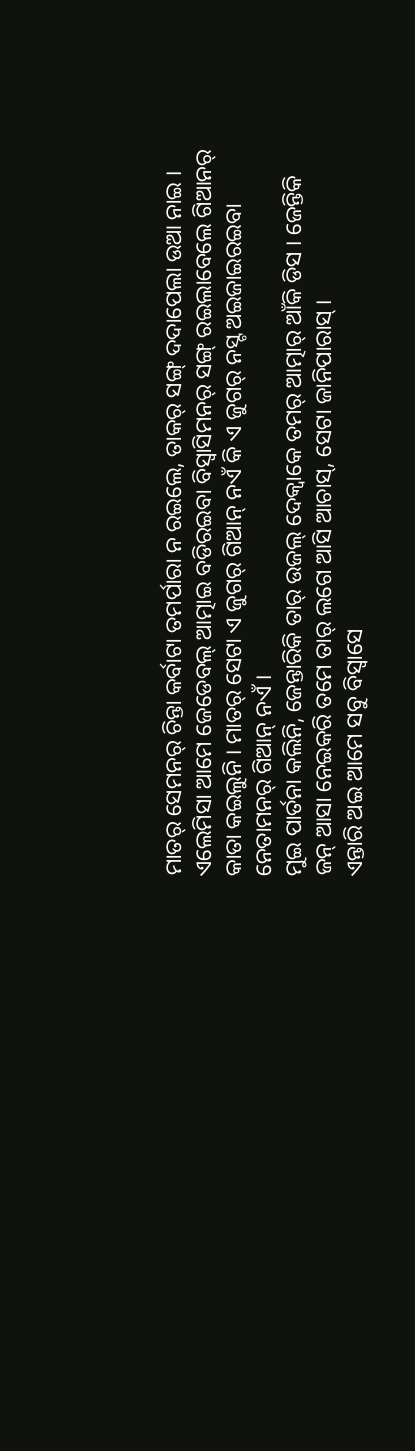ମାତର୍ ସେମନର୍ ଚିନ୍ତା କର୍ବାଟା ତମର୍ପାରା ନ ରଇଲେ, ତାକର୍ ସଙ୍ଗ୍ ଦଦାପେଲା ଉଆ ନାଇ ।
ଏଲେମିସା ଆମେ ଜେଡେବଲ୍ ଆତ୍ମାଇ ବଡିରଇବା ବିସ୍ବାସିମନର୍ ସଙ୍ଗ୍ ରଇଲାବେଲେ ଗିଆନର୍ କାତା କଇଲୁନି । ମାତର୍ ସେଟା ଏ ଜୁଗର୍ ଗିଆନ୍ ନଏଁ କି ଏ ଜୁଗର୍ ନସ୍ଟ ଅଇଜାଇରଇବା ନେତାମନର୍ ଗିଆନ୍ ନଏଁ ।
ମୁଇ ପାର୍ତନା କଲିନି, ଜେନ୍ତାରିକି ତାର୍ ଉଜଲ୍ ଦେକ୍ବାକେ ତମର୍ ଆତ୍ମାର୍ ଆଁକି ଡିସ । ଜେନ୍ତିକି ଜନ୍ ଆସା ନେଇକରି ତମେ ତାର୍ ଲଗେ ଆସି ଆଚାସ୍, ସେଟା ଜାନିପାରାସ୍ ।
ଏନ୍ତାରି ଅଇ ଆମେ ସବୁ ବିସ୍ବାସେ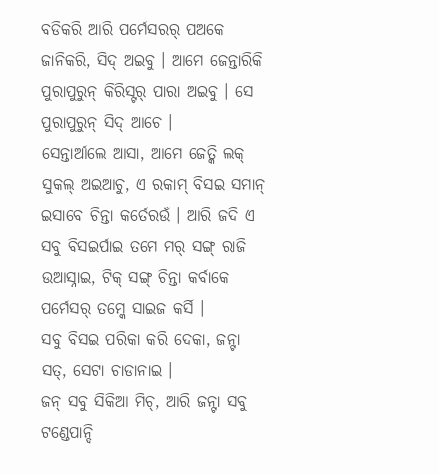ବଡିକରି ଆରି ପର୍ମେସରର୍ ପଅକେ ଜାନିକରି, ସିଦ୍ ଅଇବୁ । ଆମେ ଜେନ୍ତାରିକି ପୁରାପୁରୁନ୍ କିରିସ୍ଟର୍ ପାରା ଅଇବୁ । ସେ ପୁରାପୁରୁନ୍ ସିଦ୍ ଆଚେ ।
ସେନ୍ତାର୍ଆଲେ ଆସା, ଆମେ ଜେତ୍କି ଲକ୍ ସୁକଲ୍ ଅଇଆଚୁ, ଏ ରକାମ୍ ବିସଇ ସମାନ୍ ଇସାବେ ଚିନ୍ତା କର୍ତେରଉଁ । ଆରି ଜଦି ଏ ସବୁ ବିସଇର୍ପାଇ ତମେ ମର୍ ସଙ୍ଗ୍ ରାଜି ଉଆସ୍ନାଇ, ଟିକ୍ ସଙ୍ଗ୍ ଚିନ୍ତା କର୍ବାକେ ପର୍ମେସର୍ ତମ୍କେ ସାଇଜ କର୍ସି ।
ସବୁ ବିସଇ ପରିକା କରି ଦେକା, ଜନ୍ଟା ସତ୍, ସେଟା ଚାଡାନାଇ ।
ଜନ୍ ସବୁ ସିକିଆ ମିଚ୍, ଆରି ଜନ୍ଟା ସବୁ ଟଣ୍ଡେପାନ୍ଦି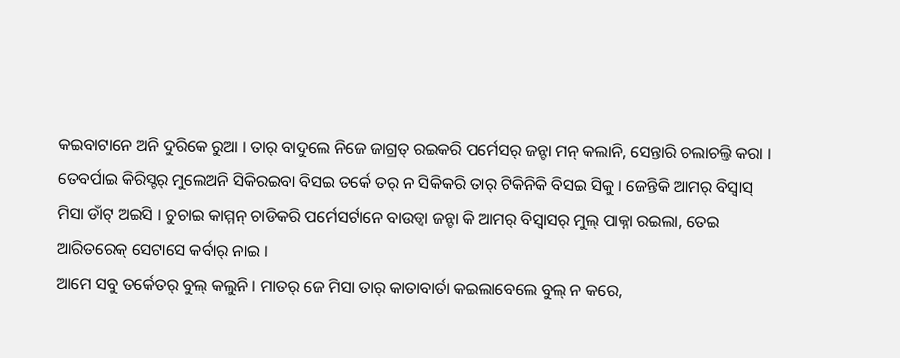କଇବାଟାନେ ଅନି ଦୁରିକେ ରୁଆ । ତାର୍ ବାଦୁଲେ ନିଜେ ଜାଗ୍ରତ୍ ରଇକରି ପର୍ମେସର୍ ଜନ୍ଟା ମନ୍ କଲାନି, ସେନ୍ତାରି ଚଲାଚଲ୍ତି କରା ।
ତେବର୍ପାଇ କିରିସ୍ଟର୍ ମୁଲେଅନି ସିକିରଇବା ବିସଇ ତର୍କେ ତର୍ ନ ସିକିକରି ତାର୍ ଟିକିନିକି ବିସଇ ସିକୁ । ଜେନ୍ତିକି ଆମର୍ ବିସ୍ବାସ୍ ମିସା ଡାଁଟ୍ ଅଇସି । ଚୁଚାଇ କାମ୍ମନ୍ ଚାଡିକରି ପର୍ମେସର୍ଟାନେ ବାଉଡ୍ବା ଜନ୍ଟା କି ଆମର୍ ବିସ୍ବାସର୍ ମୁଲ୍ ପାକ୍ନା ରଇଲା, ତେଇ ଆରିତରେକ୍ ସେଟାସେ କର୍ବାର୍ ନାଇ ।
ଆମେ ସବୁ ତର୍କେତର୍ ବୁଲ୍ କଲୁନି । ମାତର୍ ଜେ ମିସା ତାର୍ କାତାବାର୍ତା କଇଲାବେଲେ ବୁଲ୍ ନ କରେ,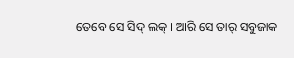ତେବେ ସେ ସିଦ୍ ଲକ୍ । ଆରି ସେ ତାର୍ ସବୁଜାକ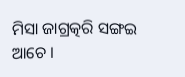ମିସା ଜାଗ୍ରତ୍କରି ସଙ୍ଗଇ ଆଚେ ।